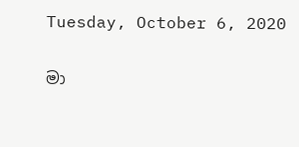Tuesday, October 6, 2020

මා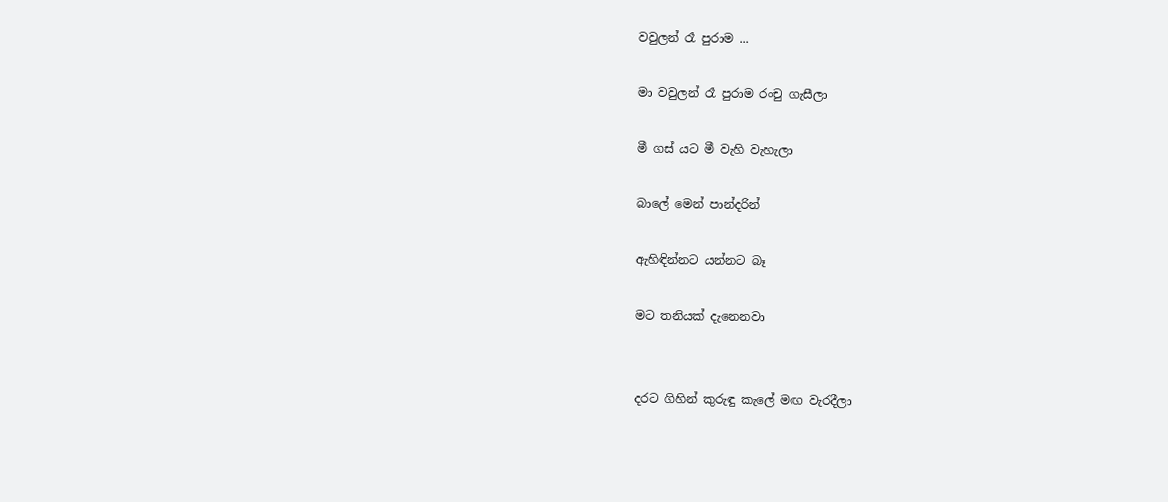වවුලන් රෑ පුරාම ...

මා වවුලන් රෑ පුරාම රංචු ගැසීලා

මී ගස් යට මී වැහි වැහැලා

බාලේ මෙන් පාන්දරින්

ඇහිඳින්නට යන්නට බෑ

මට තනියක් දැනෙනවා


දරට ගිහින් කුරුඳු කැලේ මඟ වැරදීලා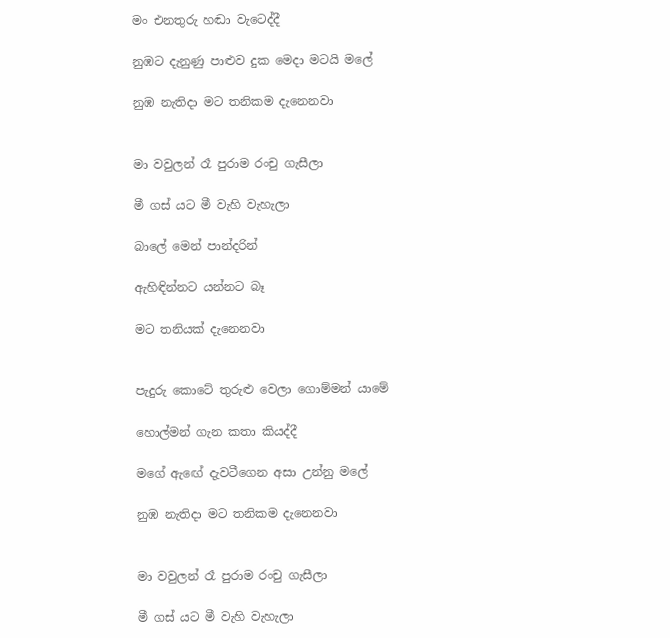මං එනතුරු හඬා වැටෙද්දී

නුඹට දැනුණු පාළුව දුක මෙදා මටයි මලේ

නුඹ නැතිදා මට තනිකම දැනෙනවා


මා වවුලන් රෑ පුරාම රංචු ගැසීලා

මී ගස් යට මී වැහි වැහැලා

බාලේ මෙන් පාන්දරින්

ඇහිඳින්නට යන්නට බෑ

මට තනියක් දැනෙනවා


පැදුරු කොටේ තුරුළු වෙලා ගොම්මන් යාමේ

හොල්මන් ගැන කතා කියද්දී

මගේ ඇඟේ දැවටීගෙන අසා උන්නු මලේ

නුඹ නැතිදා මට තනිකම දැනෙනවා


මා වවුලන් රෑ පුරාම රංචු ගැසීලා

මී ගස් යට මී වැහි වැහැලා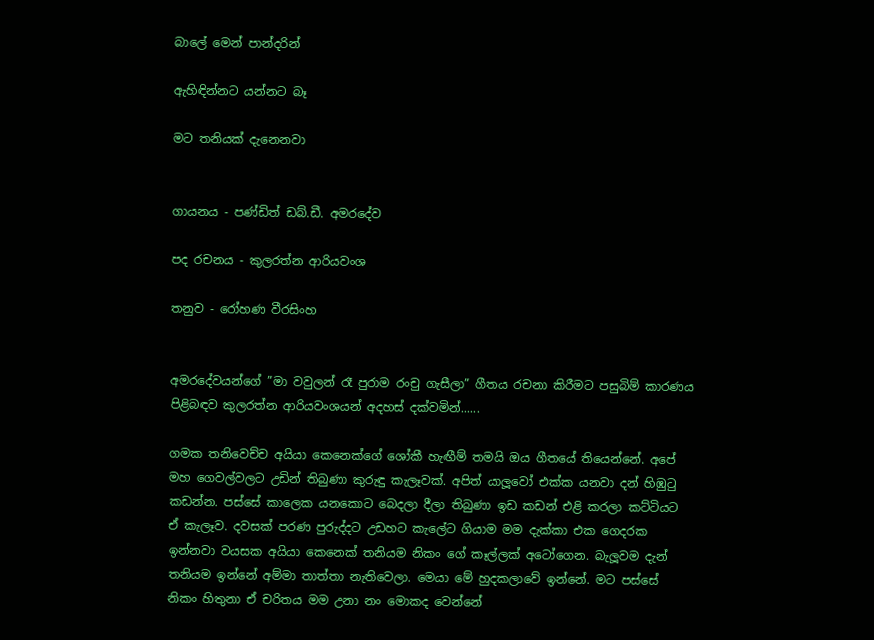බාලේ මෙන් පාන්දරින්

ඇහිඳින්නට යන්නට බෑ

මට තනියක් දැනෙනවා


ගායනය - පණ්ඩිත් ඩබ්.ඩී. අමරදේව

පද රචනය - කුලරත්න ආරියවංශ

තනුව - රෝහණ වීරසිංහ


අමරදේවයන්ගේ ”මා වවුලන් රෑ පුරාම රංචු ගැසීලා” ගීතය රචනා කිරීමට පසුබිම් කාරණය පිළිබඳව කුලරත්න ආරියවංශයන් අදහස් දක්වමින්......

ගමක තනිවෙච්ච අයියා කෙනෙක්ගේ ශෝකී හැඟීම් තමයි ඔය ගීතයේ තියෙන්නේ. අපේ මහ ගෙවල්වලට උඩින් තිබුණා කුරුඳු කැලෑවක්. අපිත් යාලූවෝ එක්ක යනවා දන් හිඹුටු කඩන්න. පස්සේ කාලෙක යනකොට බෙදලා දීලා තිබුණා ඉඩ කඩන් එළි කරලා කට්ටියට ඒ කැලෑව. දවසක් පරණ පුරුද්දට උඩහට කැලේට ගියාම මම දැක්කා එක ගෙදරක ඉන්නවා වයසක අයියා කෙනෙක් තනියම නිකං ගේ කෑල්ලක් අටෝගෙන. බැලූවම දැන් තනියම ඉන්නේ අම්මා තාත්තා නැතිවෙලා. මෙයා මේ හුදකලාවේ ඉන්නේ. මට පස්සේ නිකං හිතුනා ඒ චරිතය මම උනා නං මොකද වෙන්නේ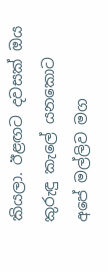කියලා. ඊළඟට දවසක් ඔය කුරුඳු කැලේ යනකොට අපේ මල්ලිව මග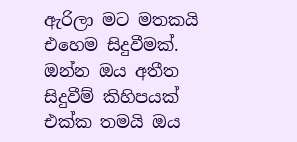ඇරිලා මට මතකයි එහෙම සිදුවීමක්. ඔන්න ඔය අතීත සිදුවීම් කිහිපයක් එක්ක තමයි ඔය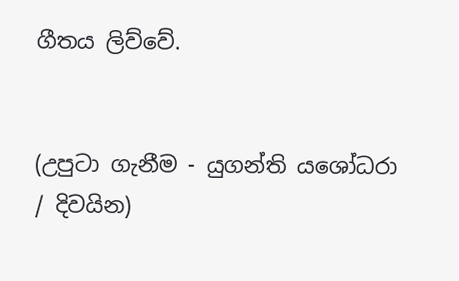ගීතය ලිව්වේ.


(උපුටා ගැනීම - යුගන්ති යශෝධරා / දිවයින)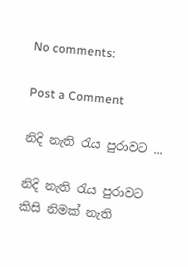No comments:

Post a Comment

නිදි නැති රැය පුරාවට ...

නිදි නැති රැය පුරාවට කිසි නිමක් නැති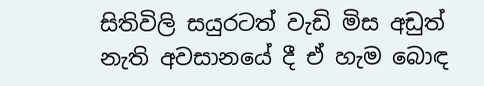සිතිවිලි සයුරටත් වැඩි මිස අඩුත් නැති අවසානයේ දී ඒ හැම බොඳ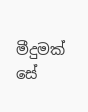මීදුමක් සේ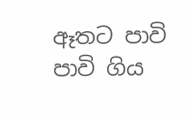ඈතට පාවි පාවි ගිය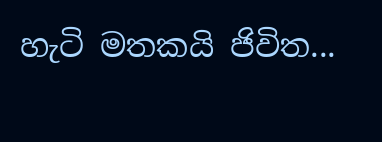හැටි මතකයි ජිවිත...